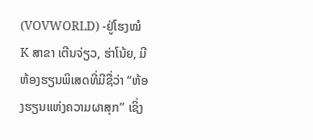(VOVWORLD) -ຢູ່ໂຮງໝໍ K ສາຂາ ເຕີນຈ່ຽວ, ຮ່າໂນ້ຍ, ມີຫ້ອງຮຽນພິເສດທີ່ມີຊື່ວ່າ “ຫ້ອງຮຽນແຫ່ງຄວາມຜາສຸກ” ເຊິ່ງ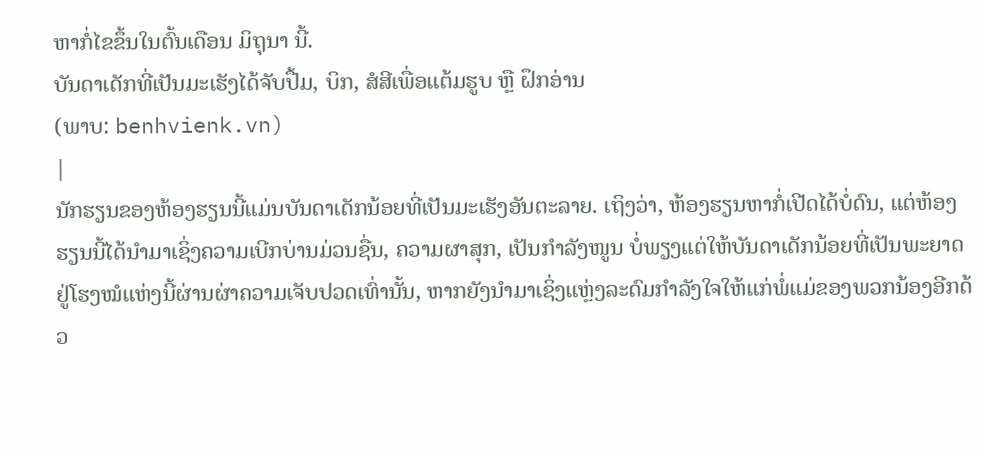ຫາກໍ່ໄຂຂຶ້ນໃນຕົ້ນເດືອນ ມິຖຸນາ ນີ້.
ບັນດາເດັກທີ່ເປັນມະເຮັງໄດ້ຈັບປື້ມ, ບິກ, ສໍສີເພື່ອແຕ້ມຮູບ ຫຼື ຝຶກອ່ານ
(ພາບ: benhvienk.vn)
|
ນັກຮຽນຂອງຫ້ອງຮຽນນີ້ແມ່ນບັນດາເດັກນ້ອຍທີ່ເປັນມະເຮັງອັນຕະລາຍ. ເຖິງວ່າ, ຫ້ອງຮຽນຫາກໍ່ເປີດໄດ້ບໍ່ດົນ, ແຕ່ຫ້ອງຮຽນນີ້ໄດ້ນຳມາເຊິ່ງຄວາມເບີກບ່ານມ່ວນຊື່ນ, ຄວາມຜາສຸກ, ເປັນກຳລັງໜູນ ບໍ່ພຽງແຕ່ໃຫ້ບັນດາເດັກນ້ອຍທີ່ເປັນພະຍາດຢູ່ໂຮງໝໍແຫ່ງນີ້ຜ່ານຜ່າຄວາມເຈັບປວດເທົ່ານັ້ນ, ຫາກຍັງນຳມາເຊິ່ງແຫຼ່ງລະດົມກຳລັງໃຈໃຫ້ແກ່ພໍ່ແມ່ຂອງພວກນ້ອງອີກດ້ວ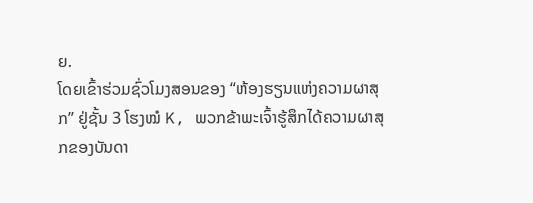ຍ.
ໂດຍເຂົ້າຮ່ວມຊົ່ວໂມງສອນຂອງ “ຫ້ອງຮຽນແຫ່ງຄວາມຜາສຸກ” ຢູ່ຊັ້ນ 3 ໂຮງໝໍ K, ພວກຂ້າພະເຈົ້າຮູ້ສຶກໄດ້ຄວາມຜາສຸກຂອງບັນດາ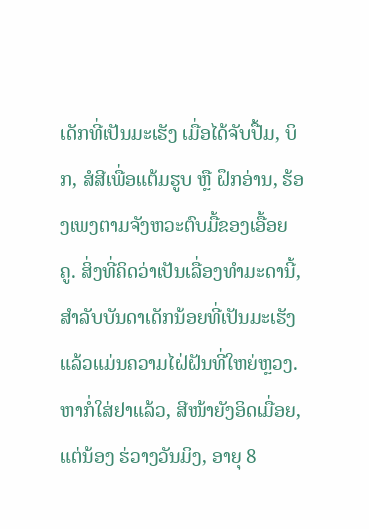ເດັກທີ່ເປັນມະເຮັງ ເມື່ອໄດ້ຈັບປື້ມ, ບິກ, ສໍສີເພື່ອແຕ້ມຮູບ ຫຼື ຝຶກອ່ານ, ຮ້ອງເພງຕາມຈັງຫວະຕົບມື້ຂອງເອື້ອຍຄູ. ສິ່ງທີ່ຄິດວ່າເປັນເລື່ອງທຳມະດານີ້, ສຳລັບບັນດາເດັກນ້ອຍທີ່ເປັນມະເຮັງແລ້ວແມ່ນຄວາມໄຝ່ຝັນທີ່ໃຫຍ່ຫຼວງ. ຫາກໍ່ໃສ່ຢາແລ້ວ, ສີໜ້າຍັງອິດເມື່ອຍ, ແຕ່ນ້ອງ ຮ່ວາງວັນມິງ, ອາຍຸ 8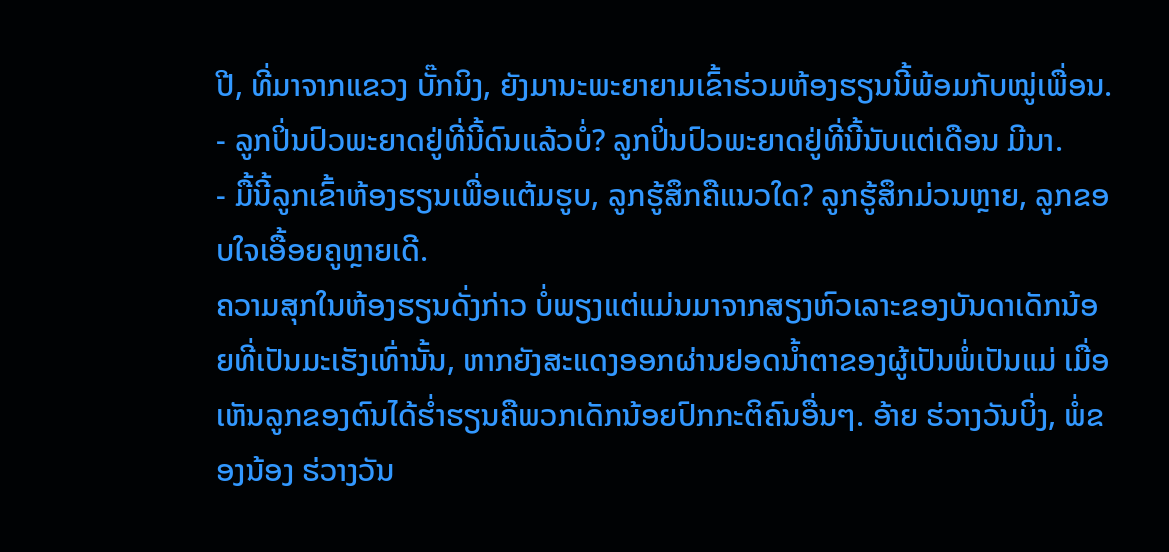ປີ, ທີ່ມາຈາກແຂວງ ບັ໊ກນິງ, ຍັງມານະພະຍາຍາມເຂົ້າຮ່ວມຫ້ອງຮຽນນີ້ພ້ອມກັບໝູ່ເພື່ອນ.
- ລູກປິ່ນປົວພະຍາດຢູ່ທີ່ນີ້ດົນແລ້ວບໍ່? ລູກປິ່ນປົວພະຍາດຢູ່ທີ່ນີ້ນັບແຕ່ເດືອນ ມີນາ.
- ມື້ນີ້ລູກເຂົ້າຫ້ອງຮຽນເພື່ອແຕ້ມຮູບ, ລູກຮູ້ສຶກຄືແນວໃດ? ລູກຮູ້ສຶກມ່ວນຫຼາຍ, ລູກຂອບໃຈເອື້ອຍຄູຫຼາຍເດີ.
ຄວາມສຸກໃນຫ້ອງຮຽນດັ່ງກ່າວ ບໍ່ພຽງແຕ່ແມ່ນມາຈາກສຽງຫົວເລາະຂອງບັນດາເດັກນ້ອຍທີ່ເປັນມະເຮັງເທົ່ານັ້ນ, ຫາກຍັງສະແດງອອກຜ່ານຢອດນ້ຳຕາຂອງຜູ້ເປັນພໍ່ເປັນແມ່ ເມື່ອເຫັນລູກຂອງຕົນໄດ້ຮ່ຳຮຽນຄືພວກເດັກນ້ອຍປົກກະຕິຄົນອື່ນໆ. ອ້າຍ ຮ່ວາງວັນບິ່ງ, ພໍ່ຂອງນ້ອງ ຮ່ວາງວັນ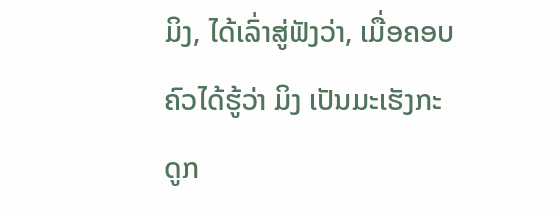ມິງ, ໄດ້ເລົ່າສູ່ຟັງວ່າ, ເມື່ອຄອບຄົວໄດ້ຮູ້ວ່າ ມິງ ເປັນມະເຮັງກະດູກ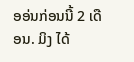ອອ່ນກ່ອນນີ້ 2 ເດືອນ. ມິງ ໄດ້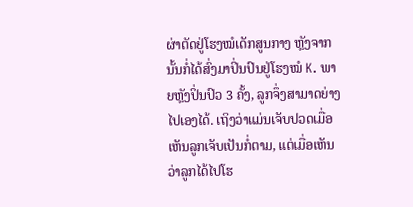ຜ່າຕັດຢູ່ໂຮງໝໍເດັກສູນກາງ ຫຼັງຈາກນັ້ນກໍ່ໄດ້ສົ່ງມາປິ່ນປົນຢູ່ໂຮງໝໍ K. ພາຍຫຼັງປິ່ນປົວ 3 ຄັ້ງ, ລູກຈຶ່ງສາມາດຍ່າງໄປເອງໄດ້. ເຖິງວ່າແມ່ນເຈັບປວດເມື່ອເຫັນລູກເຈັບເປັນກໍ່ຕາມ, ແຕ່ເມື່ອເຫັນວ່າລູກໄດ້ໄປໂຮ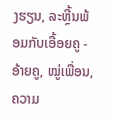ງຮຽນ, ລະຫຼີ້ນພ້ອມກັບເອື້ອຍຄູ - ອ້າຍຄູ, ໝູ່ເພື່ອນ, ຄວາມ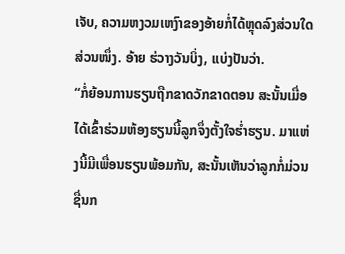ເຈັບ, ຄວາມຫງວມເຫງົາຂອງອ້າຍກໍ່ໄດ້ຫຼຸດລົງສ່ວນໃດສ່ວນໜຶ່ງ. ອ້າຍ ຮ່ວາງວັນບິ່ງ, ແບ່ງປັນວ່າ.
“ກໍ່ຍ້ອນການຮຽນຖືກຂາດວັກຂາດຕອນ ສະນັ້ນເມື່ອໄດ້ເຂົ້າຮ່ວມຫ້ອງຮຽນນີ້ລູກຈຶ່ງຕັ້ງໃຈຮໍ່າຮຽນ. ມາແຫ່ງນີ້ມີເພື່ອນຮຽນພ້ອມກັນ, ສະນັ້ນເຫັນວ່າລູກກໍ່ມ່ວນຊື່ນກ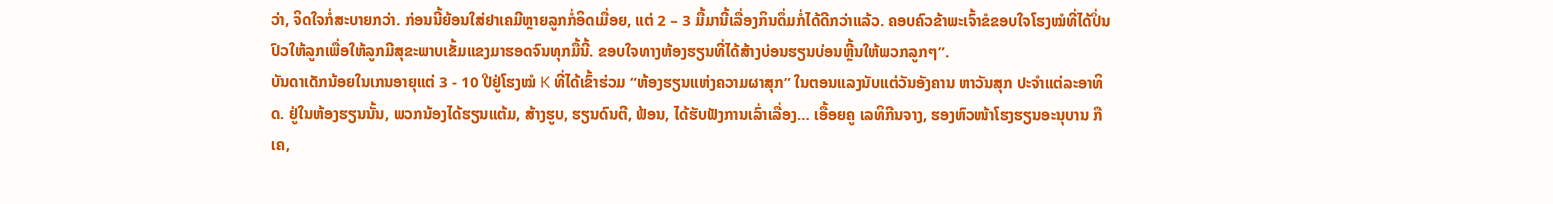ວ່າ, ຈິດໃຈກໍ່ສະບາຍກວ່າ. ກ່ອນນີ້ຍ້ອນໃສ່ຢາເຄມີຫຼາຍລູກກໍ່ອິດເມື່ອຍ, ແຕ່ 2 – 3 ມື້ມານີ້ເລື່ອງກິນດຶ່ມກໍ່ໄດ້ດີກວ່າແລ້ວ. ຄອບຄົວຂ້າພະເຈົ້າຂໍຂອບໃຈໂຮງໝໍທີ່ໄດ້ປິ່ນປົວໃຫ້ລູກເພື່ອໃຫ້ລູກມີສຸຂະພາບເຂັ້ມແຂງມາຮອດຈົນທຸກມື້ນີ້. ຂອບໃຈທາງຫ້ອງຮຽນທີ່ໄດ້ສ້າງບ່ອນຮຽນບ່ອນຫຼີ້ນໃຫ້ພວກລູກໆ”.
ບັນດາເດັກນ້ອຍໃນເກນອາຍຸແຕ່ 3 - 10 ປີຢູ່ໂຮງໝໍ K ທີ່ໄດ້ເຂົ້າຮ່ວມ “ຫ້ອງຮຽນແຫ່ງຄວາມຜາສຸກ” ໃນຕອນແລງນັບແຕ່ວັນອັງຄານ ຫາວັນສຸກ ປະຈຳແຕ່ລະອາທິດ. ຢູ່ໃນຫ້ອງຮຽນນັ້ນ, ພວກນ້ອງໄດ້ຮຽນແຕ້ມ, ສ້າງຮູບ, ຮຽນດົນຕີ, ຟ້ອນ, ໄດ້ຮັບຟັງການເລົ່າເລື່ອງ… ເອື້ອຍຄູ ເລທິກີນຈາງ, ຮອງຫົວໜ້າໂຮງຮຽນອະນຸບານ ກືເຄ,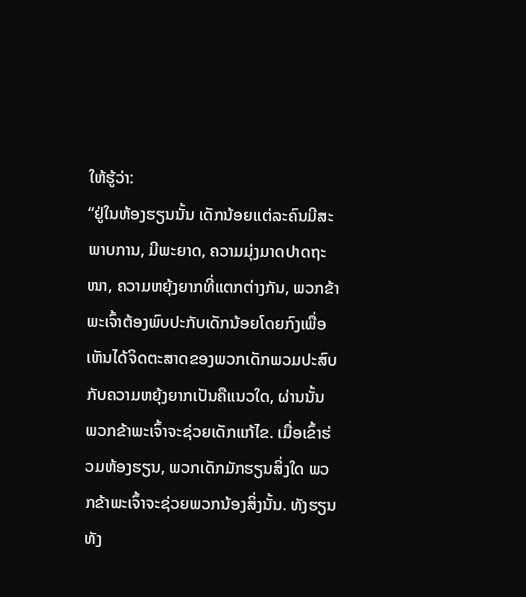ໃຫ້ຮູ້ວ່າ:
“ຢູ່ໃນຫ້ອງຮຽນນັ້ນ ເດັກນ້ອຍແຕ່ລະຄົນມີສະພາບການ, ມີພະຍາດ, ຄວາມມຸ່ງມາດປາດຖະໜາ, ຄວາມຫຍຸ້ງຍາກທີ່ແຕກຕ່າງກັນ, ພວກຂ້າພະເຈົ້າຕ້ອງພົບປະກັບເດັກນ້ອຍໂດຍກົງເພື່ອເຫັນໄດ້ຈິດຕະສາດຂອງພວກເດັກພວມປະສົບກັບຄວາມຫຍຸ້ງຍາກເປັນຄືແນວໃດ, ຜ່ານນັ້ນ ພວກຂ້າພະເຈົ້າຈະຊ່ວຍເດັກແກ້ໄຂ. ເມື່ອເຂົ້າຮ່ວມຫ້ອງຮຽນ, ພວກເດັກມັກຮຽນສິ່ງໃດ ພວກຂ້າພະເຈົ້າຈະຊ່ວຍພວກນ້ອງສິ່ງນັ້ນ. ທັງຮຽນທັງ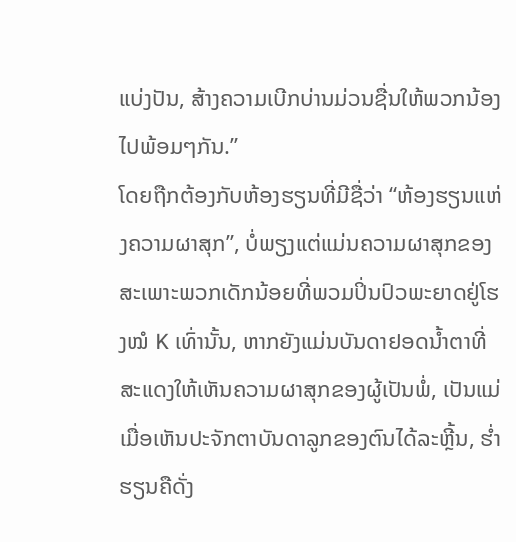ແບ່ງປັນ, ສ້າງຄວາມເບີກບ່ານມ່ວນຊື່ນໃຫ້ພວກນ້ອງໄປພ້ອມໆກັນ.”
ໂດຍຖືກຕ້ອງກັບຫ້ອງຮຽນທີ່ມີຊື່ວ່າ “ຫ້ອງຮຽນແຫ່ງຄວາມຜາສຸກ”, ບໍ່ພຽງແຕ່ແມ່ນຄວາມຜາສຸກຂອງສະເພາະພວກເດັກນ້ອຍທີ່ພວມປິ່ນປົວພະຍາດຢູ່ໂຮງໝໍ K ເທົ່ານັ້ນ, ຫາກຍັງແມ່ນບັນດາຢອດນ້ຳຕາທີ່ສະແດງໃຫ້ເຫັນຄວາມຜາສຸກຂອງຜູ້ເປັນພໍ່, ເປັນແມ່ ເມື່ອເຫັນປະຈັກຕາບັນດາລູກຂອງຕົນໄດ້ລະຫຼີ້ນ, ຮ່ຳຮຽນຄືດັ່ງ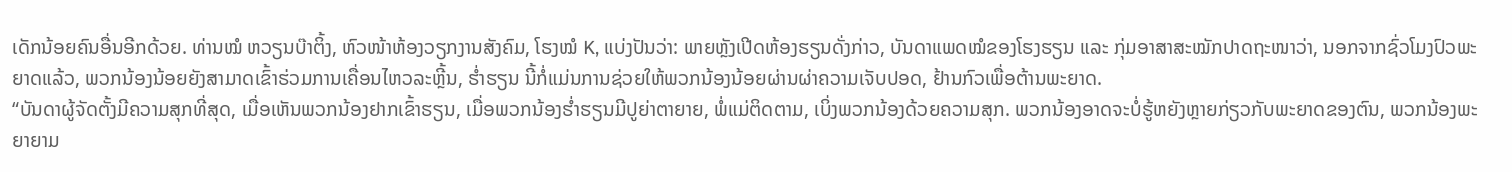ເດັກນ້ອຍຄົນອື່ນອີກດ້ວຍ. ທ່ານໝໍ ຫວຽນບ໊າຕິ້ງ, ຫົວໜ້າຫ້ອງວຽກງານສັງຄົມ, ໂຮງໝໍ K, ແບ່ງປັນວ່າ: ພາຍຫຼັງເປີດຫ້ອງຮຽນດັ່ງກ່າວ, ບັນດາແພດໝໍຂອງໂຮງຮຽນ ແລະ ກຸ່ມອາສາສະໝັກປາດຖະໜາວ່າ, ນອກຈາກຊົ່ວໂມງປົວພະຍາດແລ້ວ, ພວກນ້ອງນ້ອຍຍັງສາມາດເຂົ້າຮ່ວມການເຄື່ອນໄຫວລະຫຼີ້ນ, ຮ່ຳຮຽນ ນີ້ກໍ່ແມ່ນການຊ່ວຍໃຫ້ພວກນ້ອງນ້ອຍຜ່ານຜ່າຄວາມເຈັບປອດ, ຢ້ານກົວເພື່ອຕ້ານພະຍາດ.
“ບັນດາຜູ້ຈັດຕັ້ງມີຄວາມສຸກທີ່ສຸດ, ເມື່ອເຫັນພວກນ້ອງຢາກເຂົ້າຮຽນ, ເມື່ອພວກນ້ອງຮ່ຳຮຽນມີປູຍ່າຕາຍາຍ, ພໍ່ແມ່ຕິດຕາມ, ເບິ່ງພວກນ້ອງດ້ວຍຄວາມສຸກ. ພວກນ້ອງອາດຈະບໍ່ຮູ້ຫຍັງຫຼາຍກ່ຽວກັບພະຍາດຂອງຕົນ, ພວກນ້ອງພະຍາຍາມ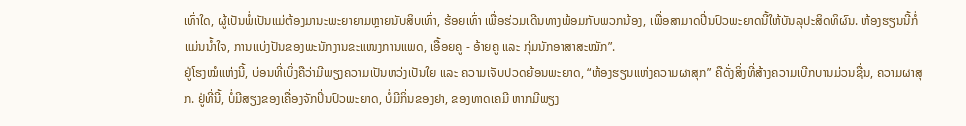ເທົ່າໃດ, ຜູ້ເປັນພໍ່ເປັນແມ່ຕ້ອງມານະພະຍາຍາມຫຼາຍນັບສິບເທົ່າ, ຮ້ອຍເທົ່າ ເພື່ອຮ່ວມເດີນທາງພ້ອມກັບພວກນ້ອງ, ເພື່ອສາມາດປີ່ນປົວພະຍາດນີ້ໃຫ້ບັນລຸປະສິດທິຜົນ. ຫ້ອງຮຽນນີ້ກໍ່ແມ່ນນ້ຳໃຈ, ການແບ່ງປັນຂອງພະນັກງານຂະແໜງການແພດ, ເອື້ອຍຄູ - ອ້າຍຄູ ແລະ ກຸ່ມນັກອາສາສະໝັກ”.
ຢູ່ໂຮງໝໍແຫ່ງນີ້, ບ່ອນທີ່ເບິ່ງຄືວ່າມີພຽງຄວາມເປັນຫວ່ງເປັນໃຍ ແລະ ຄວາມເຈັບປວດຍ້ອນພະຍາດ, “ຫ້ອງຮຽນແຫ່ງຄວາມຜາສຸກ” ຄືດັ່ງສິ່ງທີ່ສ້າງຄວາມເບີກບານມ່ວນຊື່ນ, ຄວາມຜາສຸກ. ຢູ່ທີ່ນີ້, ບໍ່ມີສຽງຂອງເຄື່ອງຈັກປິ່ນປົວພະຍາດ, ບໍ່ມີກິ່ນຂອງຢາ, ຂອງທາດເຄມີ ຫາກມີພຽງ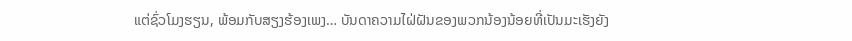ແຕ່ຊົ່ວໂມງຮຽນ, ພ້ອມກັບສຽງຮ້ອງເພງ… ບັນດາຄວາມໄຝ່ຝັນຂອງພວກນ້ອງນ້ອຍທີ່ເປັນມະເຮັງຍັງ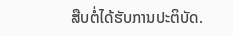ສືບຕໍ່ໄດ້ຮັບການປະຕິບັດ.